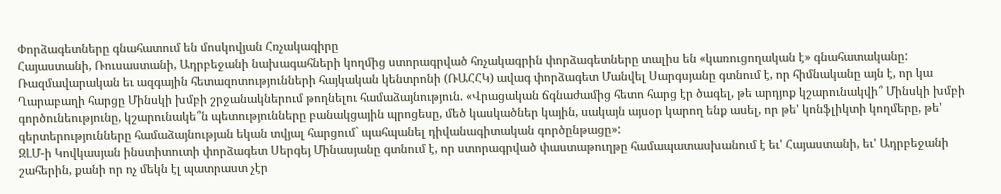Փորձագետները գնահատում են մոսկովյան Հռչակագիրը
Հայաստանի, Ռուսաստանի, Ադրբեջանի նախագահների կողմից ստորագրված հռչակագրին փորձագետները տալիս են «կառուցողական է» գնահատականը: Ռազմավարական եւ ազգային հետազոտությունների հայկական կենտրոնի (ՌԱՀՀԿ) ավագ փորձագետ Մանվել Սարգսյանը գտնում է, որ հիմնականը այն է, որ կա Ղարաբաղի հարցը Մինսկի խմբի շրջանակներում թողնելու համաձայնություն. «Վրացական ճգնաժամից հետո հարց էր ծագել, թե արդյոք կշարունակվի՞ Մինսկի խմբի գործունեությունը, կշարունակե՞ն պետությունները բանակցային պրոցեսը, մեծ կասկածներ կային, սակայն այսօր կարող ենք ասել, որ թե' կոնֆլիկտի կողմերը, թե' գերտերությունները համաձայնության եկան տվյալ հարցում` պահպանել դիվանագիտական գործընթացը»:
ԶԼՄ-ի Կովկասյան ինստիտուտի փորձագետ Սերգեյ Մինասյանը գտնում է, որ ստորագրված փաստաթուղթը համապատասխանում է եւ' Հայաստանի, եւ' Ադրբեջանի շահերին, քանի որ ոչ մեկն էլ պատրաստ չէր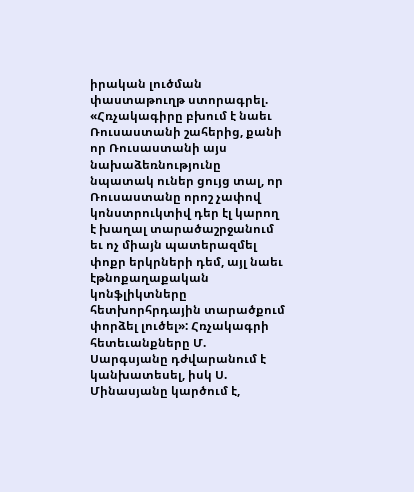իրական լուծման փաստաթուղթ ստորագրել. «Հռչակագիրը բխում է նաեւ Ռուսաստանի շահերից, քանի որ Ռուսաստանի այս նախաձեռնությունը նպատակ ուներ ցույց տալ, որ Ռուսաստանը որոշ չափով կոնստրուկտիվ դեր էլ կարող է խաղալ տարածաշրջանում եւ ոչ միայն պատերազմել փոքր երկրների դեմ, այլ նաեւ էթնոքաղաքական կոնֆլիկտները հետխորհրդային տարածքում փորձել լուծել»: Հռչակագրի հետեւանքները Մ. Սարգսյանը դժվարանում է կանխատեսել, իսկ Ս. Մինասյանը կարծում է,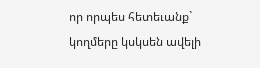որ որպես հետեւանք` կողմերը կսկսեն ավելի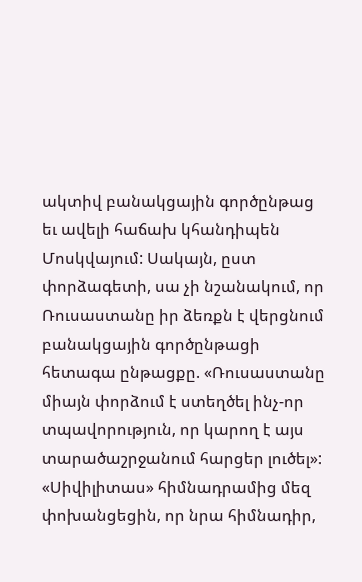ակտիվ բանակցային գործընթաց եւ ավելի հաճախ կհանդիպեն Մոսկվայում: Սակայն, ըստ փորձագետի, սա չի նշանակում, որ Ռուսաստանը իր ձեռքն է վերցնում բանակցային գործընթացի հետագա ընթացքը. «Ռուսաստանը միայն փորձում է ստեղծել ինչ-որ տպավորություն, որ կարող է այս տարածաշրջանում հարցեր լուծել»: «Սիվիլիտաս» հիմնադրամից մեզ փոխանցեցին, որ նրա հիմնադիր,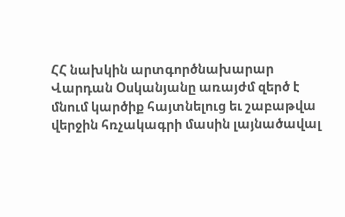ՀՀ նախկին արտգործնախարար Վարդան Օսկանյանը առայժմ զերծ է մնում կարծիք հայտնելուց եւ շաբաթվա վերջին հռչակագրի մասին լայնածավալ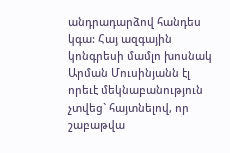անդրադարձով հանդես կգա: Հայ ազգային կոնգրեսի մամլո խոսնակ Արման Մուսինյանն էլ որեւէ մեկնաբանություն չտվեց` հայտնելով, որ շաբաթվա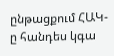ընթացքում ՀԱԿ-ը հանդես կգա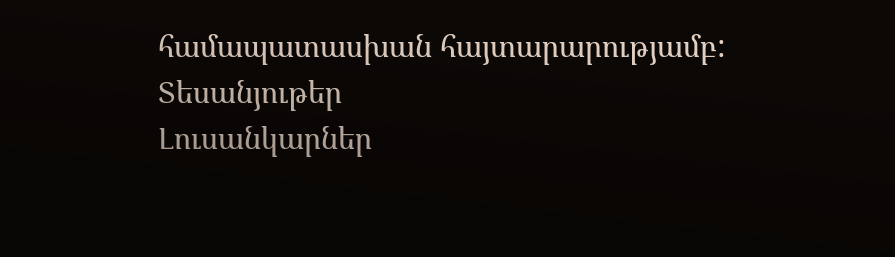համապատասխան հայտարարությամբ:
Տեսանյութեր
Լուսանկարներ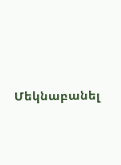Մեկնաբանել